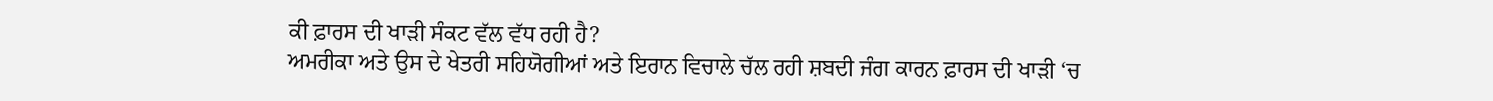ਕੀ ਫ਼ਾਰਸ ਦੀ ਖਾੜੀ ਸੰਕਟ ਵੱਲ ਵੱਧ ਰਹੀ ਹੈ?
ਅਮਰੀਕਾ ਅਤੇ ਉਸ ਦੇ ਖੇਤਰੀ ਸਹਿਯੋਗੀਆਂ ਅਤੇ ਇਰਾਨ ਵਿਚਾਲੇ ਚੱਲ ਰਹੀ ਸ਼ਬਦੀ ਜੰਗ ਕਾਰਨ ਫ਼ਾਰਸ ਦੀ ਖਾੜੀ ‘ਚ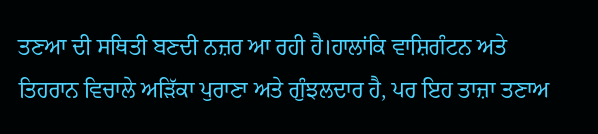ਤਣਆ ਦੀ ਸਥਿਤੀ ਬਣਦੀ ਨਜ਼ਰ ਆ ਰਹੀ ਹੈ।ਹਾਲਾਂਕਿ ਵਾਸ਼ਿਗੰਟਨ ਅਤੇ ਤਿਹਰਾਨ ਵਿਚਾਲੇ ਅੜਿੱਕਾ ਪੁਰਾਣਾ ਅਤੇ ਗੁੰਝਲਦਾਰ ਹੈ, ਪਰ ਇਹ ਤਾਜ਼ਾ ਤਣਾਅ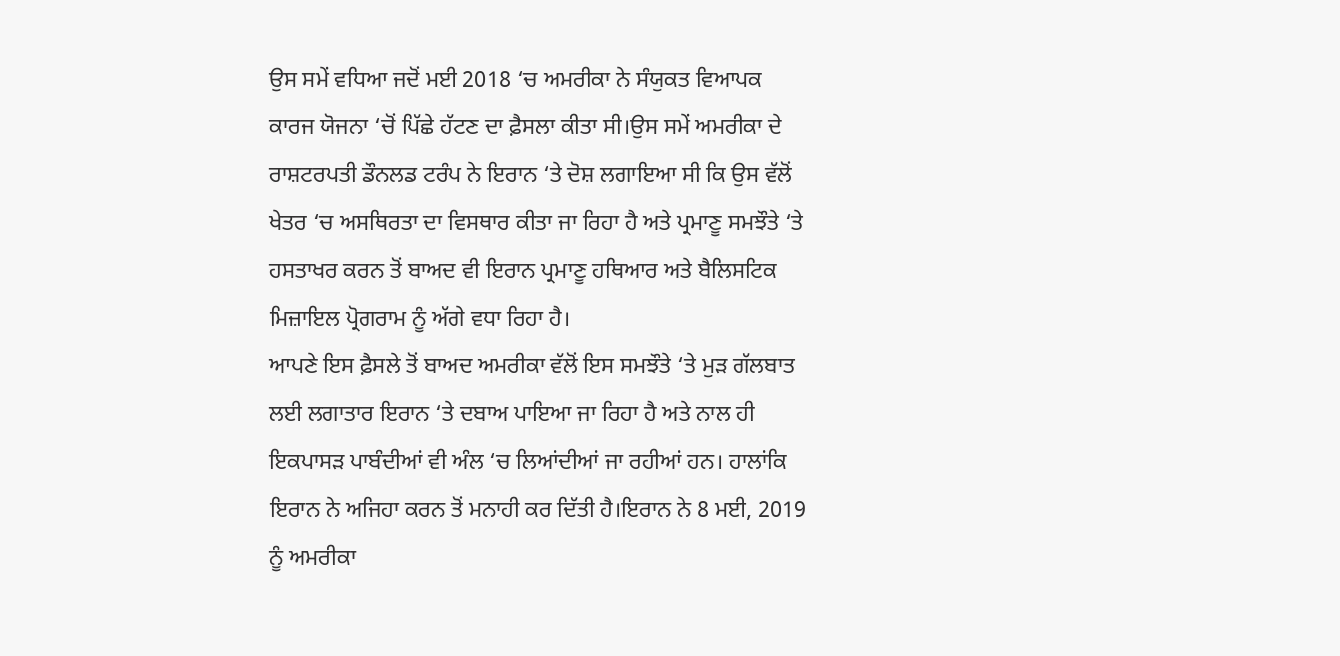ਉਸ ਸਮੇਂ ਵਧਿਆ ਜਦੋਂ ਮਈ 2018 ‘ਚ ਅਮਰੀਕਾ ਨੇ ਸੰਯੁਕਤ ਵਿਆਪਕ ਕਾਰਜ ਯੋਜਨਾ ‘ਚੋਂ ਪਿੱਛੇ ਹੱਟਣ ਦਾ ਫ਼ੈਸਲਾ ਕੀਤਾ ਸੀ।ਉਸ ਸਮੇਂ ਅਮਰੀਕਾ ਦੇ ਰਾਸ਼ਟਰਪਤੀ ਡੌਨਲਡ ਟਰੰਪ ਨੇ ਇਰਾਨ ‘ਤੇ ਦੋਸ਼ ਲਗਾਇਆ ਸੀ ਕਿ ਉਸ ਵੱਲੋਂ ਖੇਤਰ ‘ਚ ਅਸਥਿਰਤਾ ਦਾ ਵਿਸਥਾਰ ਕੀਤਾ ਜਾ ਰਿਹਾ ਹੈ ਅਤੇ ਪ੍ਰਮਾਣੂ ਸਮਝੌਤੇ ‘ਤੇ ਹਸਤਾਖਰ ਕਰਨ ਤੋਂ ਬਾਅਦ ਵੀ ਇਰਾਨ ਪ੍ਰਮਾਣੂ ਹਥਿਆਰ ਅਤੇ ਬੈਲਿਸਟਿਕ ਮਿਜ਼ਾਇਲ ਪ੍ਰੋਗਰਾਮ ਨੂੰ ਅੱਗੇ ਵਧਾ ਰਿਹਾ ਹੈ।
ਆਪਣੇ ਇਸ ਫ਼ੈਸਲੇ ਤੋਂ ਬਾਅਦ ਅਮਰੀਕਾ ਵੱਲੋਂ ਇਸ ਸਮਝੌਤੇ ‘ਤੇ ਮੁੜ ਗੱਲਬਾਤ ਲਈ ਲਗਾਤਾਰ ਇਰਾਨ ‘ਤੇ ਦਬਾਅ ਪਾਇਆ ਜਾ ਰਿਹਾ ਹੈ ਅਤੇ ਨਾਲ ਹੀ ਇਕਪਾਸੜ ਪਾਬੰਦੀਆਂ ਵੀ ਅੰਲ ‘ਚ ਲਿਆਂਦੀਆਂ ਜਾ ਰਹੀਆਂ ਹਨ। ਹਾਲਾਂਕਿ ਇਰਾਨ ਨੇ ਅਜਿਹਾ ਕਰਨ ਤੋਂ ਮਨਾਹੀ ਕਰ ਦਿੱਤੀ ਹੈ।ਇਰਾਨ ਨੇ 8 ਮਈ, 2019 ਨੂੰ ਅਮਰੀਕਾ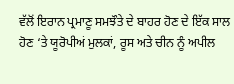ਵੱਲੋਂ ਇਰਾਨ ਪ੍ਰਮਾਣੂ ਸਮਝੌਤੇ ਦੇ ਬਾਹਰ ਹੋਣ ਦੇ ਇੱਕ ਸਾਲ ਹੋਣ ‘ਤੇ ਯੂਰੋਪੀਅਂ ਮੁਲਕਾਂ, ਰੂਸ ਅਤੇ ਚੀਨ ਨੂੰ ਅਪੀਲ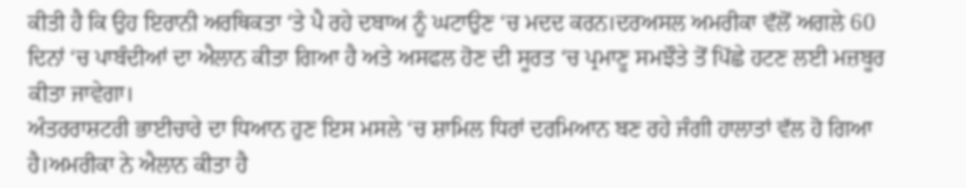ਕੀਤੀ ਹੈ ਕਿ ਉਹ ਇਰਾਨੀ ਅਰਥਿਕਤਾ ‘ਤੇ ਪੈ ਰਹੇ ਦਬਾਅ ਨੂੰ ਘਟਾਉਣ ‘ਚ ਮਦਦ ਕਰਨ।ਦਰਅਸਲ ਅਮਰੀਕਾ ਵੱਲੋਂ ਅਗਲੇ 60 ਦਿਨਾਂ ‘ਚ ਪਾਬੰਦੀਆਂ ਦਾ ਐਲਾਨ ਕੀਤਾ ਗਿਆ ਹੈ ਅਤੇ ਅਸਫਲ ਹੋਣ ਦੀ ਸੂਰਤ ‘ਚ ਪ੍ਰਮਾਣੂ ਸਮਝੌਤੇ ਤੋਂ ਪਿੱਛੇ ਹਟਣ ਲਈ ਮਜ਼ਬੂਰ ਕੀਤਾ ਜਾਵੇਗਾ।
ਅੰਤਰਰਾਸ਼ਟਰੀ ਭਾਈਚਾਰੇ ਦਾ ਧਿਆਨ ਹੁਣ ਇਸ ਮਸਲੇ ‘ਚ ਸ਼ਾਮਿਲ ਧਿਰਾਂ ਦਰਮਿਆਨ ਬਣ ਰਹੇ ਜੰਗੀ ਹਾਲਾਤਾਂ ਵੱਲ ਹੋ ਗਿਆ ਹੈ।ਅਮਰੀਕਾ ਨੇ ਐਲਾਨ ਕੀਤਾ ਹੈ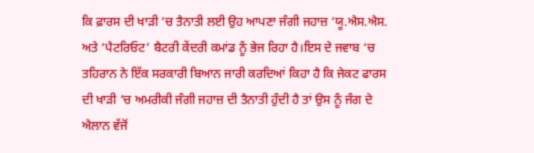ਕਿ ਫ਼ਾਰਸ ਦੀ ਖਾੜੀ ‘ਚ ਤੈਨਾਤੀ ਲਈ ਉਹ ਆਪਣਾ ਜੰਗੀ ਜਹਾਜ਼ ‘ਯੂ.ਐਸ.ਐਸ. ਅਤੇ ‘ਪੈਟਰਿਓਟ’ ਬੈਟਰੀ ਕੇਂਦਰੀ ਕਮਾਂਡ ਨੂੰ ਭੇਜ ਰਿਹਾ ਹੈ।ਇਸ ਦੇ ਜਵਾਬ ‘ਚ ਤਹਿਰਾਨ ਨੇ ਇੱਕ ਸਰਕਾਰੀ ਬਿਆਨ ਜਾਰੀ ਕਰਦਿਆਂ ਕਿਹਾ ਹੈ ਕਿ ਜੇਕਟ ਫਾਰਸ ਦੀ ਖਾੜੀ ‘ਚ ਅਮਰੀਕੀ ਜੰਗੀ ਜਹਾਜ਼ ਦੀ ਤੈਨਾਤੀ ਹੁੰਦੀ ਹੈ ਤਾਂ ਉਸ ਨੂੰ ਜੰਗ ਦੇ ਐਲਾਨ ਵੱਜੋਂ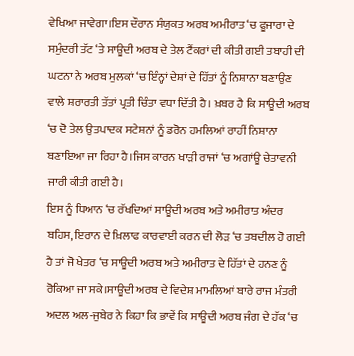ਵੇਖਿਆ ਜਾਵੇਗਾ।ਇਸ ਦੌਰਾਨ ਸੰਯੁਕਤ ਅਰਬ ਅਮੀਰਾਤ ‘ਚ ਫੂਜਾਰਾ ਦੇ ਸਮੁੰਦਰੀ ਤੱਟ ‘ਤੇ ਸਾਊਦੀ ਅਰਬ ਦੇ ਤੇਲ ਟੈਂਕਰਾਂ ਦੀ ਕੀਤੀ ਗਈ ਤਬਾਹੀ ਦੀ ਘਟਨਾ ਨੇ ਅਰਬ ਮੁਲਕਾਂ ‘ਚ ਇੰਨ੍ਹਾਂ ਦੇਸ਼ਾਂ ਦੇ ਹਿੱਤਾਂ ਨੂੰ ਨਿਸ਼ਾਨਾ ਬਣਾਉਣ ਵਾਲੇ ਸ਼ਰਾਰਤੀ ਤੱਤਾਂ ਪ੍ਰਤੀ ਚਿੰਤਾ ਵਧਾ ਦਿੱਤੀ ਹੈ। ਖ਼ਬਰ ਹੈ ਕਿ ਸਾਊਦੀ ਅਰਬ ‘ਚ ਦੋ ਤੇਲ ਉਤਪਾਦਕ ਸਟੇਸ਼ਨਾਂ ਨੂੰ ਡਰੋਨ ਹਮਲਿਆਂ ਰਾਹੀਂ ਨਿਸ਼ਾਨਾ ਬਣਾਇਆ ਜਾ ਰਿਹਾ ਹੈ।ਜਿਸ ਕਾਰਨ ਖਾੜੀ ਰਾਜਾਂ ‘ਚ ਅਗਾਂਊ ਚੇਤਾਵਨੀ ਜਾਰੀ ਕੀਤੀ ਗਈ ਹੈ।
ਇਸ ਨੂੰ ਧਿਆਨ ‘ਚ ਰੱਖਦਿਆਂ ਸਾਊਦੀ ਅਰਬ ਅਤੇ ਅਮੀਰਾਤ ਅੰਦਰ ਬਹਿਸ, ਇਰਾਨ ਦੇ ਖ਼ਿਲਾਫ ਕਾਰਵਾਈ ਕਰਨ ਦੀ ਲੋੜ ‘ਚ ਤਬਦੀਲ ਹੋ ਗਈ ਹੈ ਤਾਂ ਜੋ ਖੇਤਰ ‘ਚ ਸਾਊਦੀ ਅਰਬ ਅਤੇ ਅਮੀਰਾਤ ਦੇ ਹਿੱਤਾਂ ਦੇ ਹਨਣ ਨੂੰ ਰੋਕਿਆ ਜਾ ਸਕੇ।ਸਾਊਦੀ ਅਰਬ ਦੇ ਵਿਦੇਸ਼ ਮਾਮਲਿਆਂ ਬਾਰੇ ਰਾਜ ਮੰਤਰੀ ਅਦਲ ਅਲ-ਜੁਬੇਰ ਨੇ ਕਿਹਾ ਕਿ ਭਾਵੇਂ ਕਿ ਸਾਊਦੀ ਅਰਬ ਜੰਗ ਦੇ ਹੱਕ ‘ਚ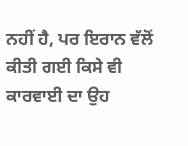ਨਹੀਂ ਹੈ, ਪਰ ਇਰਾਨ ਵੱਲੋਂ ਕੀਤੀ ਗਈ ਕਿਸੇ ਵੀ ਕਾਰਵਾਈ ਦਾ ਉਹ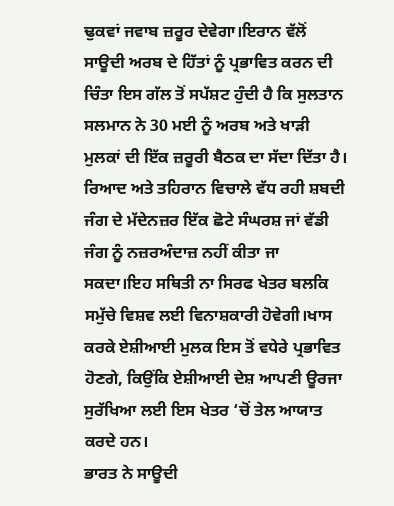ਢੁਕਵਾਂ ਜਵਾਬ ਜ਼ਰੂਰ ਦੇਵੇਗਾ।ਇਰਾਨ ਵੱਲੋਂ ਸਾਊਦੀ ਅਰਬ ਦੇ ਹਿੱਤਾਂ ਨੂੰ ਪ੍ਰਭਾਵਿਤ ਕਰਨ ਦੀ ਚਿੰਤਾ ਇਸ ਗੱਲ ਤੋਂ ਸਪੱਸ਼ਟ ਹੁੰਦੀ ਹੈ ਕਿ ਸੁਲਤਾਨ ਸਲਮਾਨ ਨੇ 30 ਮਈ ਨੂੰ ਅਰਬ ਅਤੇ ਖਾੜੀ ਮੁਲਕਾਂ ਦੀ ਇੱਕ ਜ਼ਰੂਰੀ ਬੈਠਕ ਦਾ ਸੱਦਾ ਦਿੱਤਾ ਹੈ।
ਰਿਆਦ ਅਤੇ ਤਹਿਰਾਨ ਵਿਚਾਲੇ ਵੱਧ ਰਹੀ ਸ਼ਬਦੀ ਜੰਗ ਦੇ ਮੱਦੇਨਜ਼ਰ ਇੱਕ ਛੋਟੇ ਸੰਘਰਸ਼ ਜਾਂ ਵੱਡੀ ਜੰਗ ਨੂੰ ਨਜ਼ਰਅੰਦਾਜ਼ ਨਹੀਂ ਕੀਤਾ ਜਾ ਸਕਦਾ।ਇਹ ਸਥਿਤੀ ਨਾ ਸਿਰਫ ਖੇਤਰ ਬਲਕਿ ਸਮੁੱਚੇ ਵਿਸ਼ਵ ਲਈ ਵਿਨਾਸ਼ਕਾਰੀ ਹੋਵੇਗੀ।ਖਾਸ ਕਰਕੇ ਏਸ਼ੀਆਈ ਮੁਲਕ ਇਸ ਤੋਂ ਵਧੇਰੇ ਪ੍ਰਭਾਵਿਤ ਹੋਣਗੇ, ਕਿਉਂਕਿ ਏਸ਼ੀਆਈ ਦੇਸ਼ ਆਪਣੀ ਊਰਜਾ ਸੁਰੱਖਿਆ ਲਈ ਇਸ ਖੇਤਰ ‘ਚੋਂ ਤੇਲ ਆਯਾਤ ਕਰਦੇ ਹਨ।
ਭਾਰਤ ਨੇ ਸਾਊਦੀ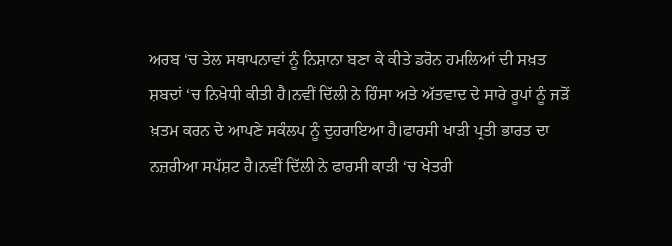ਅਰਬ ‘ਚ ਤੇਲ ਸਥਾਪਨਾਵਾਂ ਨੂੰ ਨਿਸ਼ਾਨਾ ਬਣਾ ਕੇ ਕੀਤੇ ਡਰੋਨ ਹਮਲਿਆਂ ਦੀ ਸਖ਼ਤ ਸ਼ਬਦਾਂ ‘ਚ ਨਿਖੇਧੀ ਕੀਤੀ ਹੈ।ਨਵੀਂ ਦਿੱਲੀ ਨੇ ਹਿੰਸਾ ਅਤੇ ਅੱਤਵਾਦ ਦੇ ਸਾਰੇ ਰੂਪਾਂ ਨੂੰ ਜੜੋਂ ਖ਼ਤਮ ਕਰਨ ਦੇ ਆਪਣੇ ਸਕੰਲਪ ਨੂੰ ਦੁਹਰਾਇਆ ਹੈ।ਫਾਰਸੀ ਖਾੜੀ ਪ੍ਰਤੀ ਭਾਰਤ ਦਾ ਨਜ਼ਰੀਆ ਸਪੱਸ਼ਟ ਹੈ।ਨਵੀਂ ਦਿੱਲੀ ਨੇ ਫਾਰਸੀ ਕਾੜੀ ‘ਚ ਖੇਤਰੀ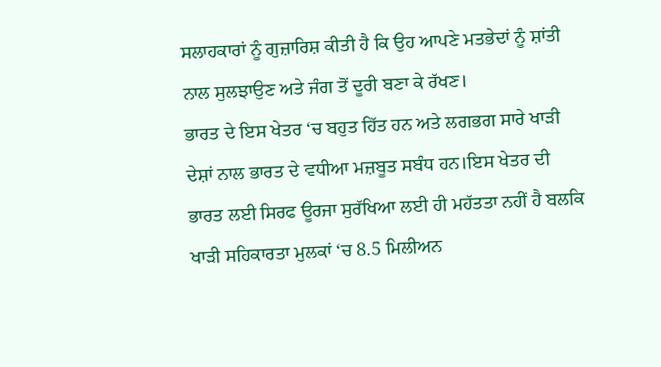ਸਲਾਹਕਾਰਾਂ ਨੂੰ ਗੁਜ਼ਾਰਿਸ਼ ਕੀਤੀ ਹੈ ਕਿ ਉਹ ਆਪਣੇ ਮਤਭੇਦਾਂ ਨੂੰ ਸ਼ਾਂਤੀ ਨਾਲ ਸੁਲਝਾਉਣ ਅਤੇ ਜੰਗ ਤੋਂ ਦੂਰੀ ਬਣਾ ਕੇ ਰੱਖਣ।
ਭਾਰਤ ਦੇ ਇਸ ਖੇਤਰ ‘ਚ ਬਹੁਤ ਹਿੱਤ ਹਨ ਅਤੇ ਲਗਭਗ ਸਾਰੇ ਖਾੜੀ ਦੇਸ਼ਾਂ ਨਾਲ ਭਾਰਤ ਦੇ ਵਧੀਆ ਮਜ਼ਬੂਤ ਸਬੰਧ ਹਨ।ਇਸ ਖੇਤਰ ਦੀ ਭਾਰਤ ਲਈ ਸਿਰਫ ਊਰਜਾ ਸੁਰੱਖਿਆ ਲਈ ਹੀ ਮਹੱਤਤਾ ਨਹੀਂ ਹੈ ਬਲਕਿ ਖਾੜੀ ਸਹਿਕਾਰਤਾ ਮੁਲਕਾਂ ‘ਚ 8.5 ਮਿਲੀਅਨ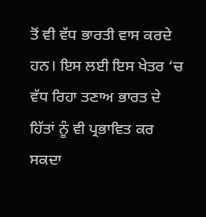ਤੋਂ ਵੀ ਵੱਧ ਭਾਰਤੀ ਵਾਸ ਕਰਦੇ ਹਨ। ਇਸ ਲਈ ਇਸ ਖੇਤਰ ‘ਚ ਵੱਧ ਰਿਹਾ ਤਣਾਅ ਭਾਰਤ ਦੇ ਹਿੱਤਾਂ ਨੂੰ ਵੀ ਪ੍ਰਭਾਵਿਤ ਕਰ ਸਕਦਾ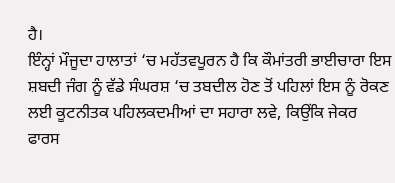ਹੈ।
ਇੰਨ੍ਹਾਂ ਮੌਜੂਦਾ ਹਾਲਾਤਾਂ ‘ਚ ਮਹੱਤਵਪੂਰਨ ਹੈ ਕਿ ਕੌਮਾਂਤਰੀ ਭਾਈਚਾਰਾ ਇਸ ਸ਼ਬਦੀ ਜੰਗ ਨੂੰ ਵੱਡੇ ਸੰਘਰਸ਼ ‘ਚ ਤਬਦੀਲ ਹੋਣ ਤੋਂ ਪਹਿਲਾਂ ਇਸ ਨੂੰ ਰੋਕਣ ਲਈ ਕੂਟਨੀਤਕ ਪਹਿਲਕਦਮੀਆਂ ਦਾ ਸਹਾਰਾ ਲਵੇ, ਕਿਉਂਕਿ ਜੇਕਰ ਫਾਰਸ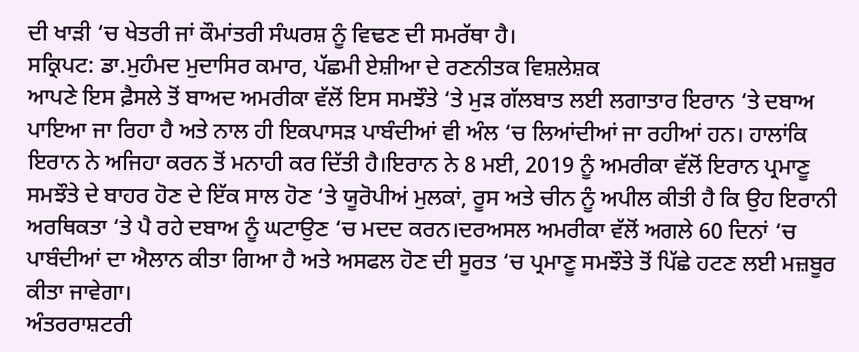ਦੀ ਖਾੜੀ ‘ਚ ਖੇਤਰੀ ਜਾਂ ਕੌਮਾਂਤਰੀ ਸੰਘਰਸ਼ ਨੂੰ ਵਿਢਣ ਦੀ ਸਮਰੱਥਾ ਹੈ।
ਸਕ੍ਰਿਪਟ: ਡਾ.ਮੁਹੰਮਦ ਮੁਦਾਸਿਰ ਕਮਾਰ, ਪੱਛਮੀ ਏਸ਼ੀਆ ਦੇ ਰਣਨੀਤਕ ਵਿਸ਼ਲੇਸ਼ਕ
ਆਪਣੇ ਇਸ ਫ਼ੈਸਲੇ ਤੋਂ ਬਾਅਦ ਅਮਰੀਕਾ ਵੱਲੋਂ ਇਸ ਸਮਝੌਤੇ ‘ਤੇ ਮੁੜ ਗੱਲਬਾਤ ਲਈ ਲਗਾਤਾਰ ਇਰਾਨ ‘ਤੇ ਦਬਾਅ ਪਾਇਆ ਜਾ ਰਿਹਾ ਹੈ ਅਤੇ ਨਾਲ ਹੀ ਇਕਪਾਸੜ ਪਾਬੰਦੀਆਂ ਵੀ ਅੰਲ ‘ਚ ਲਿਆਂਦੀਆਂ ਜਾ ਰਹੀਆਂ ਹਨ। ਹਾਲਾਂਕਿ ਇਰਾਨ ਨੇ ਅਜਿਹਾ ਕਰਨ ਤੋਂ ਮਨਾਹੀ ਕਰ ਦਿੱਤੀ ਹੈ।ਇਰਾਨ ਨੇ 8 ਮਈ, 2019 ਨੂੰ ਅਮਰੀਕਾ ਵੱਲੋਂ ਇਰਾਨ ਪ੍ਰਮਾਣੂ ਸਮਝੌਤੇ ਦੇ ਬਾਹਰ ਹੋਣ ਦੇ ਇੱਕ ਸਾਲ ਹੋਣ ‘ਤੇ ਯੂਰੋਪੀਅਂ ਮੁਲਕਾਂ, ਰੂਸ ਅਤੇ ਚੀਨ ਨੂੰ ਅਪੀਲ ਕੀਤੀ ਹੈ ਕਿ ਉਹ ਇਰਾਨੀ ਅਰਥਿਕਤਾ ‘ਤੇ ਪੈ ਰਹੇ ਦਬਾਅ ਨੂੰ ਘਟਾਉਣ ‘ਚ ਮਦਦ ਕਰਨ।ਦਰਅਸਲ ਅਮਰੀਕਾ ਵੱਲੋਂ ਅਗਲੇ 60 ਦਿਨਾਂ ‘ਚ ਪਾਬੰਦੀਆਂ ਦਾ ਐਲਾਨ ਕੀਤਾ ਗਿਆ ਹੈ ਅਤੇ ਅਸਫਲ ਹੋਣ ਦੀ ਸੂਰਤ ‘ਚ ਪ੍ਰਮਾਣੂ ਸਮਝੌਤੇ ਤੋਂ ਪਿੱਛੇ ਹਟਣ ਲਈ ਮਜ਼ਬੂਰ ਕੀਤਾ ਜਾਵੇਗਾ।
ਅੰਤਰਰਾਸ਼ਟਰੀ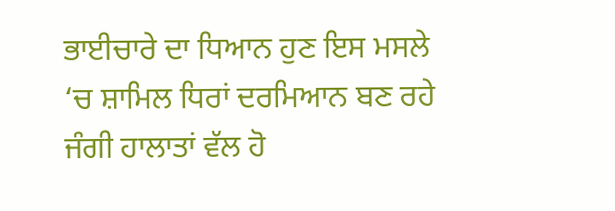ਭਾਈਚਾਰੇ ਦਾ ਧਿਆਨ ਹੁਣ ਇਸ ਮਸਲੇ ‘ਚ ਸ਼ਾਮਿਲ ਧਿਰਾਂ ਦਰਮਿਆਨ ਬਣ ਰਹੇ ਜੰਗੀ ਹਾਲਾਤਾਂ ਵੱਲ ਹੋ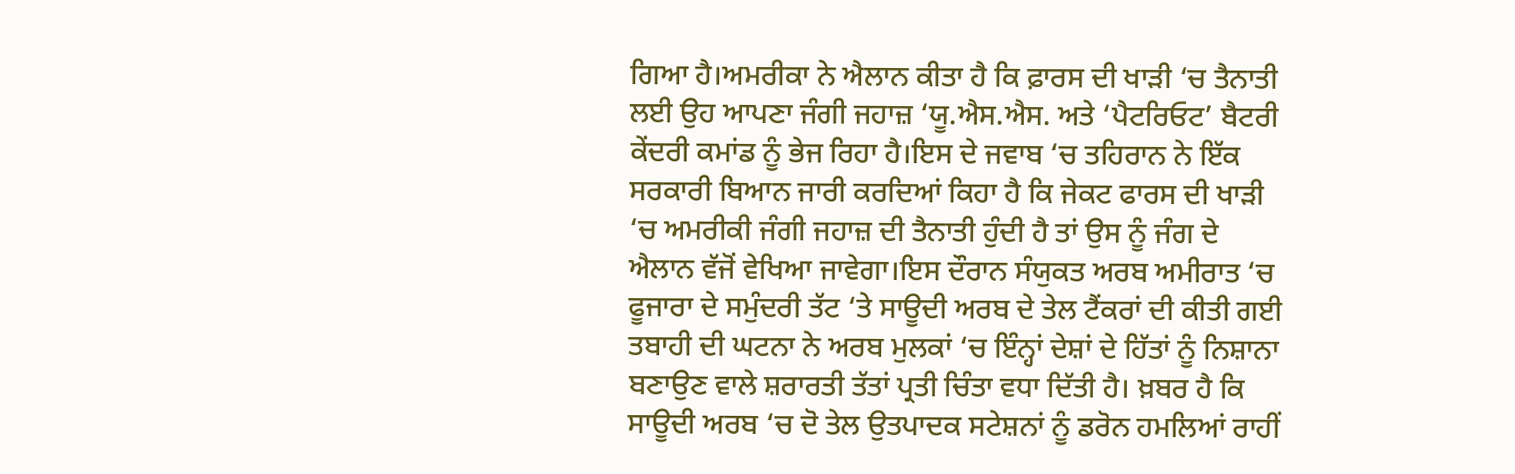ਗਿਆ ਹੈ।ਅਮਰੀਕਾ ਨੇ ਐਲਾਨ ਕੀਤਾ ਹੈ ਕਿ ਫ਼ਾਰਸ ਦੀ ਖਾੜੀ ‘ਚ ਤੈਨਾਤੀ ਲਈ ਉਹ ਆਪਣਾ ਜੰਗੀ ਜਹਾਜ਼ ‘ਯੂ.ਐਸ.ਐਸ. ਅਤੇ ‘ਪੈਟਰਿਓਟ’ ਬੈਟਰੀ ਕੇਂਦਰੀ ਕਮਾਂਡ ਨੂੰ ਭੇਜ ਰਿਹਾ ਹੈ।ਇਸ ਦੇ ਜਵਾਬ ‘ਚ ਤਹਿਰਾਨ ਨੇ ਇੱਕ ਸਰਕਾਰੀ ਬਿਆਨ ਜਾਰੀ ਕਰਦਿਆਂ ਕਿਹਾ ਹੈ ਕਿ ਜੇਕਟ ਫਾਰਸ ਦੀ ਖਾੜੀ ‘ਚ ਅਮਰੀਕੀ ਜੰਗੀ ਜਹਾਜ਼ ਦੀ ਤੈਨਾਤੀ ਹੁੰਦੀ ਹੈ ਤਾਂ ਉਸ ਨੂੰ ਜੰਗ ਦੇ ਐਲਾਨ ਵੱਜੋਂ ਵੇਖਿਆ ਜਾਵੇਗਾ।ਇਸ ਦੌਰਾਨ ਸੰਯੁਕਤ ਅਰਬ ਅਮੀਰਾਤ ‘ਚ ਫੂਜਾਰਾ ਦੇ ਸਮੁੰਦਰੀ ਤੱਟ ‘ਤੇ ਸਾਊਦੀ ਅਰਬ ਦੇ ਤੇਲ ਟੈਂਕਰਾਂ ਦੀ ਕੀਤੀ ਗਈ ਤਬਾਹੀ ਦੀ ਘਟਨਾ ਨੇ ਅਰਬ ਮੁਲਕਾਂ ‘ਚ ਇੰਨ੍ਹਾਂ ਦੇਸ਼ਾਂ ਦੇ ਹਿੱਤਾਂ ਨੂੰ ਨਿਸ਼ਾਨਾ ਬਣਾਉਣ ਵਾਲੇ ਸ਼ਰਾਰਤੀ ਤੱਤਾਂ ਪ੍ਰਤੀ ਚਿੰਤਾ ਵਧਾ ਦਿੱਤੀ ਹੈ। ਖ਼ਬਰ ਹੈ ਕਿ ਸਾਊਦੀ ਅਰਬ ‘ਚ ਦੋ ਤੇਲ ਉਤਪਾਦਕ ਸਟੇਸ਼ਨਾਂ ਨੂੰ ਡਰੋਨ ਹਮਲਿਆਂ ਰਾਹੀਂ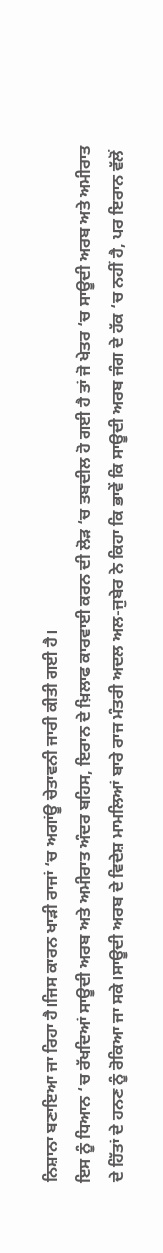ਨਿਸ਼ਾਨਾ ਬਣਾਇਆ ਜਾ ਰਿਹਾ ਹੈ।ਜਿਸ ਕਾਰਨ ਖਾੜੀ ਰਾਜਾਂ ‘ਚ ਅਗਾਂਊ ਚੇਤਾਵਨੀ ਜਾਰੀ ਕੀਤੀ ਗਈ ਹੈ।
ਇਸ ਨੂੰ ਧਿਆਨ ‘ਚ ਰੱਖਦਿਆਂ ਸਾਊਦੀ ਅਰਬ ਅਤੇ ਅਮੀਰਾਤ ਅੰਦਰ ਬਹਿਸ, ਇਰਾਨ ਦੇ ਖ਼ਿਲਾਫ ਕਾਰਵਾਈ ਕਰਨ ਦੀ ਲੋੜ ‘ਚ ਤਬਦੀਲ ਹੋ ਗਈ ਹੈ ਤਾਂ ਜੋ ਖੇਤਰ ‘ਚ ਸਾਊਦੀ ਅਰਬ ਅਤੇ ਅਮੀਰਾਤ ਦੇ ਹਿੱਤਾਂ ਦੇ ਹਨਣ ਨੂੰ ਰੋਕਿਆ ਜਾ ਸਕੇ।ਸਾਊਦੀ ਅਰਬ ਦੇ ਵਿਦੇਸ਼ ਮਾਮਲਿਆਂ ਬਾਰੇ ਰਾਜ ਮੰਤਰੀ ਅਦਲ ਅਲ-ਜੁਬੇਰ ਨੇ ਕਿਹਾ ਕਿ ਭਾਵੇਂ ਕਿ ਸਾਊਦੀ ਅਰਬ ਜੰਗ ਦੇ ਹੱਕ ‘ਚ ਨਹੀਂ ਹੈ, ਪਰ ਇਰਾਨ ਵੱਲੋਂ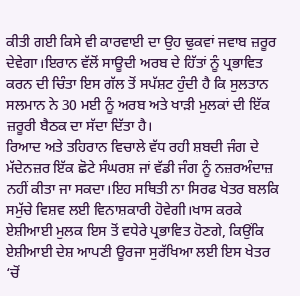ਕੀਤੀ ਗਈ ਕਿਸੇ ਵੀ ਕਾਰਵਾਈ ਦਾ ਉਹ ਢੁਕਵਾਂ ਜਵਾਬ ਜ਼ਰੂਰ ਦੇਵੇਗਾ।ਇਰਾਨ ਵੱਲੋਂ ਸਾਊਦੀ ਅਰਬ ਦੇ ਹਿੱਤਾਂ ਨੂੰ ਪ੍ਰਭਾਵਿਤ ਕਰਨ ਦੀ ਚਿੰਤਾ ਇਸ ਗੱਲ ਤੋਂ ਸਪੱਸ਼ਟ ਹੁੰਦੀ ਹੈ ਕਿ ਸੁਲਤਾਨ ਸਲਮਾਨ ਨੇ 30 ਮਈ ਨੂੰ ਅਰਬ ਅਤੇ ਖਾੜੀ ਮੁਲਕਾਂ ਦੀ ਇੱਕ ਜ਼ਰੂਰੀ ਬੈਠਕ ਦਾ ਸੱਦਾ ਦਿੱਤਾ ਹੈ।
ਰਿਆਦ ਅਤੇ ਤਹਿਰਾਨ ਵਿਚਾਲੇ ਵੱਧ ਰਹੀ ਸ਼ਬਦੀ ਜੰਗ ਦੇ ਮੱਦੇਨਜ਼ਰ ਇੱਕ ਛੋਟੇ ਸੰਘਰਸ਼ ਜਾਂ ਵੱਡੀ ਜੰਗ ਨੂੰ ਨਜ਼ਰਅੰਦਾਜ਼ ਨਹੀਂ ਕੀਤਾ ਜਾ ਸਕਦਾ।ਇਹ ਸਥਿਤੀ ਨਾ ਸਿਰਫ ਖੇਤਰ ਬਲਕਿ ਸਮੁੱਚੇ ਵਿਸ਼ਵ ਲਈ ਵਿਨਾਸ਼ਕਾਰੀ ਹੋਵੇਗੀ।ਖਾਸ ਕਰਕੇ ਏਸ਼ੀਆਈ ਮੁਲਕ ਇਸ ਤੋਂ ਵਧੇਰੇ ਪ੍ਰਭਾਵਿਤ ਹੋਣਗੇ, ਕਿਉਂਕਿ ਏਸ਼ੀਆਈ ਦੇਸ਼ ਆਪਣੀ ਊਰਜਾ ਸੁਰੱਖਿਆ ਲਈ ਇਸ ਖੇਤਰ ‘ਚੋਂ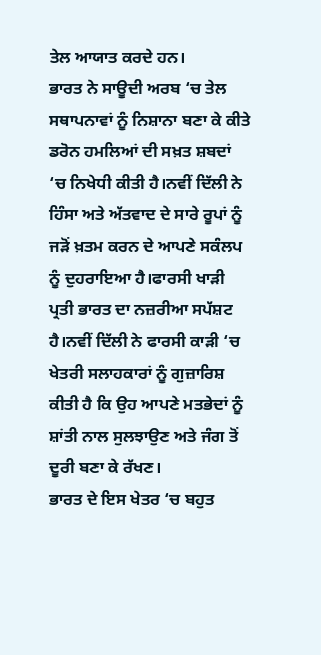ਤੇਲ ਆਯਾਤ ਕਰਦੇ ਹਨ।
ਭਾਰਤ ਨੇ ਸਾਊਦੀ ਅਰਬ ‘ਚ ਤੇਲ ਸਥਾਪਨਾਵਾਂ ਨੂੰ ਨਿਸ਼ਾਨਾ ਬਣਾ ਕੇ ਕੀਤੇ ਡਰੋਨ ਹਮਲਿਆਂ ਦੀ ਸਖ਼ਤ ਸ਼ਬਦਾਂ ‘ਚ ਨਿਖੇਧੀ ਕੀਤੀ ਹੈ।ਨਵੀਂ ਦਿੱਲੀ ਨੇ ਹਿੰਸਾ ਅਤੇ ਅੱਤਵਾਦ ਦੇ ਸਾਰੇ ਰੂਪਾਂ ਨੂੰ ਜੜੋਂ ਖ਼ਤਮ ਕਰਨ ਦੇ ਆਪਣੇ ਸਕੰਲਪ ਨੂੰ ਦੁਹਰਾਇਆ ਹੈ।ਫਾਰਸੀ ਖਾੜੀ ਪ੍ਰਤੀ ਭਾਰਤ ਦਾ ਨਜ਼ਰੀਆ ਸਪੱਸ਼ਟ ਹੈ।ਨਵੀਂ ਦਿੱਲੀ ਨੇ ਫਾਰਸੀ ਕਾੜੀ ‘ਚ ਖੇਤਰੀ ਸਲਾਹਕਾਰਾਂ ਨੂੰ ਗੁਜ਼ਾਰਿਸ਼ ਕੀਤੀ ਹੈ ਕਿ ਉਹ ਆਪਣੇ ਮਤਭੇਦਾਂ ਨੂੰ ਸ਼ਾਂਤੀ ਨਾਲ ਸੁਲਝਾਉਣ ਅਤੇ ਜੰਗ ਤੋਂ ਦੂਰੀ ਬਣਾ ਕੇ ਰੱਖਣ।
ਭਾਰਤ ਦੇ ਇਸ ਖੇਤਰ ‘ਚ ਬਹੁਤ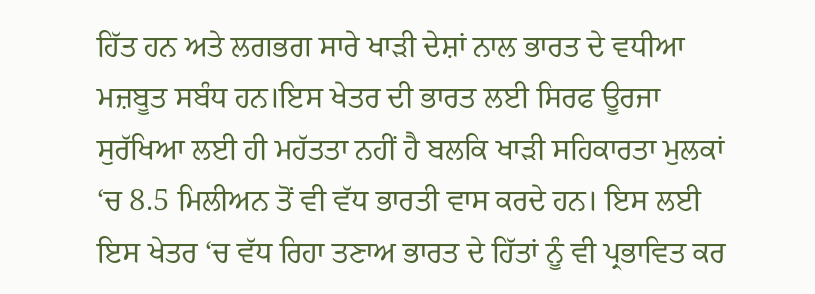ਹਿੱਤ ਹਨ ਅਤੇ ਲਗਭਗ ਸਾਰੇ ਖਾੜੀ ਦੇਸ਼ਾਂ ਨਾਲ ਭਾਰਤ ਦੇ ਵਧੀਆ ਮਜ਼ਬੂਤ ਸਬੰਧ ਹਨ।ਇਸ ਖੇਤਰ ਦੀ ਭਾਰਤ ਲਈ ਸਿਰਫ ਊਰਜਾ ਸੁਰੱਖਿਆ ਲਈ ਹੀ ਮਹੱਤਤਾ ਨਹੀਂ ਹੈ ਬਲਕਿ ਖਾੜੀ ਸਹਿਕਾਰਤਾ ਮੁਲਕਾਂ ‘ਚ 8.5 ਮਿਲੀਅਨ ਤੋਂ ਵੀ ਵੱਧ ਭਾਰਤੀ ਵਾਸ ਕਰਦੇ ਹਨ। ਇਸ ਲਈ ਇਸ ਖੇਤਰ ‘ਚ ਵੱਧ ਰਿਹਾ ਤਣਾਅ ਭਾਰਤ ਦੇ ਹਿੱਤਾਂ ਨੂੰ ਵੀ ਪ੍ਰਭਾਵਿਤ ਕਰ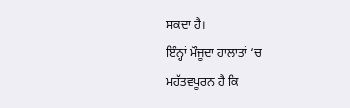ਸਕਦਾ ਹੈ।
ਇੰਨ੍ਹਾਂ ਮੌਜੂਦਾ ਹਾਲਾਤਾਂ ‘ਚ ਮਹੱਤਵਪੂਰਨ ਹੈ ਕਿ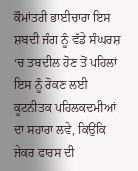ਕੌਮਾਂਤਰੀ ਭਾਈਚਾਰਾ ਇਸ ਸ਼ਬਦੀ ਜੰਗ ਨੂੰ ਵੱਡੇ ਸੰਘਰਸ਼ ‘ਚ ਤਬਦੀਲ ਹੋਣ ਤੋਂ ਪਹਿਲਾਂ ਇਸ ਨੂੰ ਰੋਕਣ ਲਈ ਕੂਟਨੀਤਕ ਪਹਿਲਕਦਮੀਆਂ ਦਾ ਸਹਾਰਾ ਲਵੇ, ਕਿਉਂਕਿ ਜੇਕਰ ਫਾਰਸ ਦੀ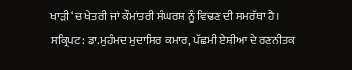ਖਾੜੀ ‘ਚ ਖੇਤਰੀ ਜਾਂ ਕੌਮਾਂਤਰੀ ਸੰਘਰਸ਼ ਨੂੰ ਵਿਢਣ ਦੀ ਸਮਰੱਥਾ ਹੈ।
ਸਕ੍ਰਿਪਟ: ਡਾ.ਮੁਹੰਮਦ ਮੁਦਾਸਿਰ ਕਮਾਰ, ਪੱਛਮੀ ਏਸ਼ੀਆ ਦੇ ਰਣਨੀਤਕ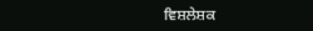ਵਿਸ਼ਲੇਸ਼ਕ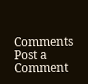Comments
Post a Comment